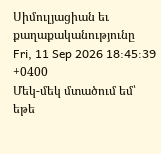Սիմուլյացիան եւ քաղաքականությունը
Fri, 11 Sep 2026 18:45:39 +0400
Մեկ-մեկ մտածում եմ՝ եթե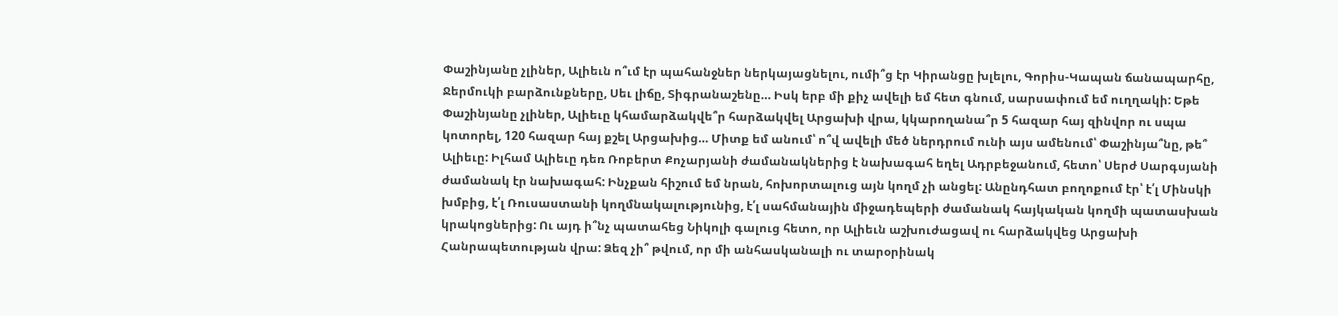Փաշինյանը չլիներ, Ալիեւն ո՞ւմ էր պահանջներ ներկայացնելու, ումի՞ց էր Կիրանցը խլելու, Գորիս-Կապան ճանապարհը, Ջերմուկի բարձունքները, Սեւ լիճը, Տիգրանաշենը… Իսկ երբ մի քիչ ավելի եմ հետ գնում, սարսափում եմ ուղղակի: Եթե Փաշինյանը չլիներ, Ալիեւը կհամարձակվե՞ր հարձակվել Արցախի վրա, կկարողանա՞ր 5 հազար հայ զինվոր ու սպա կոտորել, 120 հազար հայ քշել Արցախից… Միտք եմ անում՝ ո՞վ ավելի մեծ ներդրում ունի այս ամենում՝ Փաշինյա՞նը, թե՞ Ալիեւը: Իլհամ Ալիեւը դեռ Ռոբերտ Քոչարյանի ժամանակներից է նախագահ եղել Ադրբեջանում, հետո՝ Սերժ Սարգսյանի ժամանակ էր նախագահ: Ինչքան հիշում եմ նրան, հոխորտալուց այն կողմ չի անցել: Անընդհատ բողոքում էր՝ է՛լ Մինսկի խմբից, է՛լ Ռուսաստանի կողմնակալությունից, է՛լ սահմանային միջադեպերի ժամանակ հայկական կողմի պատասխան կրակոցներից: Ու այդ ի՞նչ պատահեց Նիկոլի գալուց հետո, որ Ալիեւն աշխուժացավ ու հարձակվեց Արցախի Հանրապետության վրա: Ձեզ չի՞ թվում, որ մի անհասկանալի ու տարօրինակ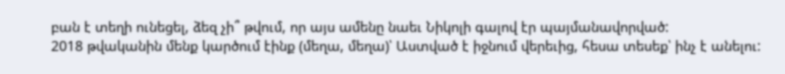բան է տեղի ունեցել, ձեզ չի՞ թվում, որ այս ամենը նաեւ Նիկոլի գալով էր պայմանավորված:
2018 թվականին մենք կարծում էինք (մեղա, մեղա)՝ Աստված է իջնում վերեւից, հեսա տեսեք՝ ինչ է անելու: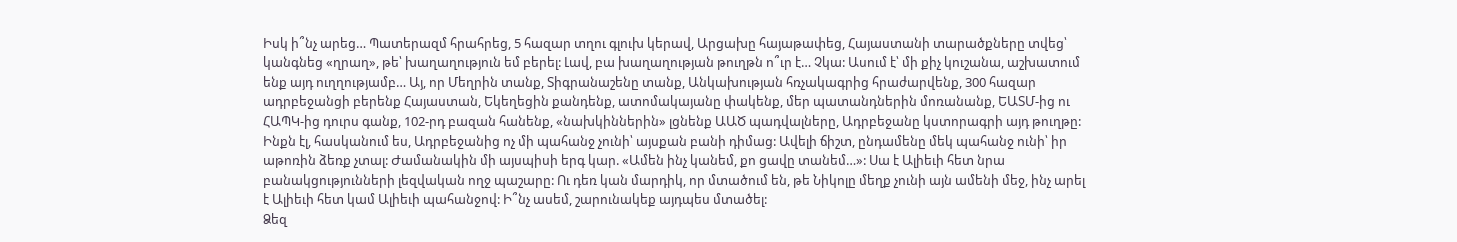Իսկ ի՞նչ արեց… Պատերազմ հրահրեց, 5 հազար տղու գլուխ կերավ, Արցախը հայաթափեց, Հայաստանի տարածքները տվեց՝ կանգնեց «ղրաղ», թե՝ խաղաղություն եմ բերել: Լավ, բա խաղաղության թուղթն ո՞ւր է… Չկա: Ասում է՝ մի քիչ կուշանա, աշխատում ենք այդ ուղղությամբ… Այ, որ Մեղրին տանք, Տիգրանաշենը տանք, Անկախության հռչակագրից հրաժարվենք, 300 հազար ադրբեջանցի բերենք Հայաստան, Եկեղեցին քանդենք, ատոմակայանը փակենք, մեր պատանդներին մոռանանք, ԵԱՏՄ-ից ու ՀԱՊԿ-ից դուրս գանք, 102-րդ բազան հանենք, «նախկիններին» լցնենք ԱԱԾ պադվալները, Ադրբեջանը կստորագրի այդ թուղթը: Ինքն էլ, հասկանում ես, Ադրբեջանից ոչ մի պահանջ չունի՝ այսքան բանի դիմաց: Ավելի ճիշտ, ընդամենը մեկ պահանջ ունի՝ իր աթոռին ձեռք չտալ: Ժամանակին մի այսպիսի երգ կար. «Ամեն ինչ կանեմ, քո ցավը տանեմ…»: Սա է Ալիեւի հետ նրա բանակցությունների լեզվական ողջ պաշարը: Ու դեռ կան մարդիկ, որ մտածում են, թե Նիկոլը մեղք չունի այն ամենի մեջ, ինչ արել է Ալիեւի հետ կամ Ալիեւի պահանջով: Ի՞նչ ասեմ, շարունակեք այդպես մտածել:
Ձեզ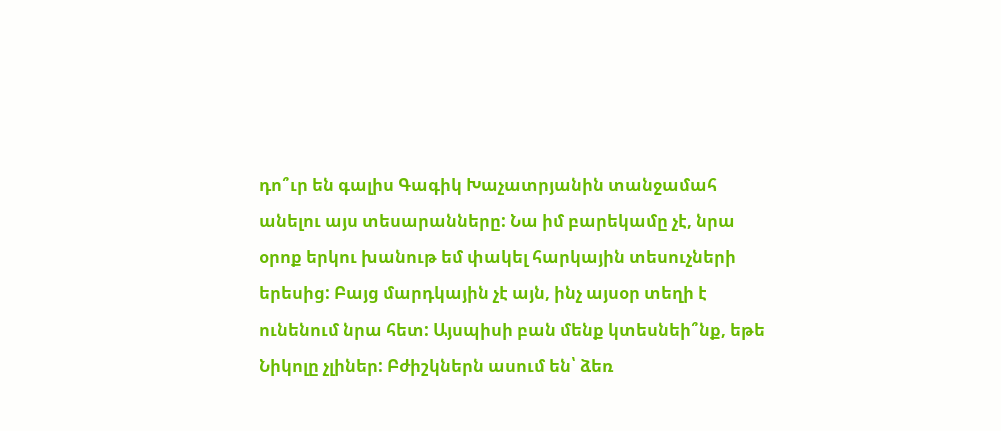դո՞ւր են գալիս Գագիկ Խաչատրյանին տանջամահ անելու այս տեսարանները: Նա իմ բարեկամը չէ, նրա օրոք երկու խանութ եմ փակել հարկային տեսուչների երեսից: Բայց մարդկային չէ այն, ինչ այսօր տեղի է ունենում նրա հետ: Այսպիսի բան մենք կտեսնեի՞նք, եթե Նիկոլը չլիներ: Բժիշկներն ասում են՝ ձեռ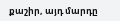քաշիր, այդ մարդը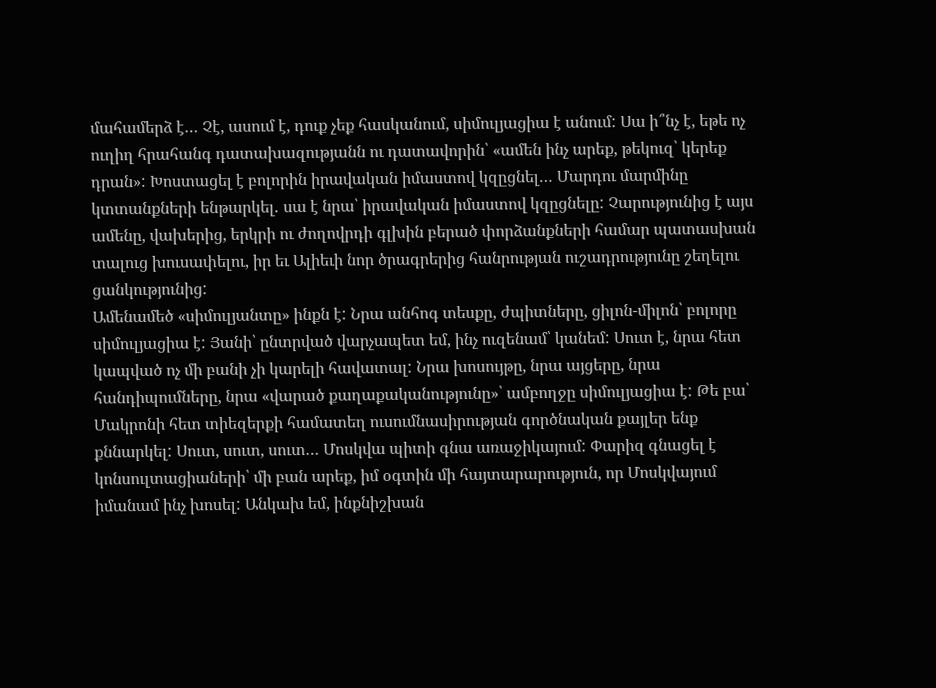մահամերձ է… Չէ, ասում է, դուք չեք հասկանում, սիմուլյացիա է անում: Սա ի՞նչ է, եթե ոչ ուղիղ հրահանգ դատախազությանն ու դատավորին՝ «ամեն ինչ արեք, թեկուզ՝ կերեք դրան»: Խոստացել է բոլորին իրավական իմաստով կզըցնել… Մարդու մարմինը կտտանքների ենթարկել․ սա է նրա՝ իրավական իմաստով կզըցնելը: Չարությունից է այս ամենը, վախերից, երկրի ու ժողովրդի գլխին բերած փորձանքների համար պատասխան տալուց խուսափելու, իր եւ Ալիեւի նոր ծրագրերից հանրության ուշադրությունը շեղելու ցանկությունից:
Ամենամեծ «սիմուլյանտը» ինքն է: Նրա անհոգ տեսքը, ժպիտները, ցիլոն-միլոն՝ բոլորը սիմուլյացիա է: Յանի՝ ընտրված վարչապետ եմ, ինչ ուզենամ՝ կանեմ: Սուտ է, նրա հետ կապված ոչ մի բանի չի կարելի հավատալ: Նրա խոսույթը, նրա այցերը, նրա հանդիպումները, նրա «վարած քաղաքականությունը»՝ ամբողջը սիմուլյացիա է: Թե բա՝ Մակրոնի հետ տիեզերքի համատեղ ուսումնասիրության գործնական քայլեր ենք քննարկել: Սուտ, սուտ, սուտ… Մոսկվա պիտի գնա առաջիկայում: Փարիզ գնացել է կոնսուլտացիաների՝ մի բան արեք, իմ օգտին մի հայտարարություն, որ Մոսկվայում իմանամ ինչ խոսել: Անկախ եմ, ինքնիշխան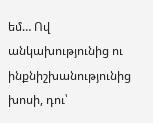եմ… Ով անկախությունից ու ինքնիշխանությունից խոսի, դու՝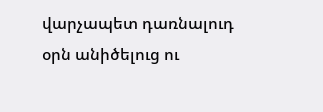վարչապետ դառնալուդ օրն անիծելուց ու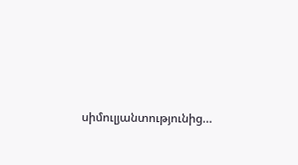սիմուլյանտությունից…